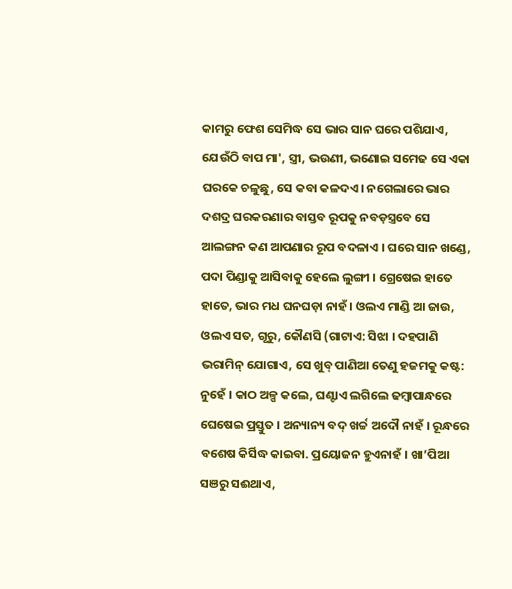କାମରୁ ଫେଶ ସେମିଦ୍ଧ ସେ ଭାର ସାନ ଘରେ ପଶିଯାଏ, ଯେଉଁଠି ବାପ ମା', ସ୍ତ୍ରୀ, ଭଉଣୀ, ଭଣୋଇ ସମେଢ ସେ ଏକା ଘରକେ ଚଳୁଛୁ, ସେ କବା କଳଦଏ । ନଗେଲାରେ ଭାର ଦଶଦ୍ର ଘରକରଣାର ବାସ୍ତବ ରୂପକୁ ନବଡ଼ସ୍ତ୍ରବେ ସେ ଆଲଙ୍ଗନ କଣ ଆପଣାର ରୂପ ବଦଳାଏ । ଘରେ ସାନ ଖଣ୍ଡେ, ପଦା ପିଣ୍ଡାକୁ ଆସିବାକୁ ହେଲେ ଲୁଙ୍ଗୀ । ଗ୍ରେଷେଇ ହାତେ ହାତେ, ଭାର ମଧ ଘନଘଡ଼ା ନାହଁ । ଓଲଏ ମାଣ୍ଡି ଆ ଜାଉ, ଓଲଏ ସତ, ଗୃରୁ, କୌଣସି (ଗାଟାଏ: ସିଝା । ଦହପାଣି ଭରାମିନ୍ ଯୋଗାଏ, ସେ ଖୁବ୍ ପାଣିଆ ତେଣୁ ହଜମକୁ କଷ୍ଟ: ନୁହେଁ । କାଠ ଅଳ୍ପ କଲେ, ଘଣ୍ଟାଏ ଲଗିଲେ ଢମ୍ବାପାନ୍ଧରେ ଘେଷେଇ ପ୍ରସ୍ତୁତ । ଅନ୍ୟାନ୍ୟ ବଦ୍ ଖର୍ଚ୍ଚ ଅଦୌ ନାହଁ । ରୂନ୍ଧରେ ବଶେଷ କିର୍ସିଦ୍ଧ କାଇବା. ପ୍ରୟୋଜନ ହୁଏନାହଁ । ଖା’ପିଆ ସଞରୁ ସଈଥାଏ,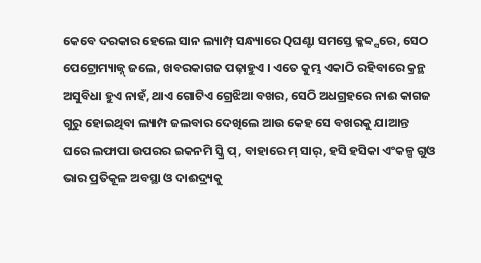କେବେ ଦରକାର ହେଲେ ସାନ ଲ୍ୟାମ୍ପ୍ ସନ୍ଧ୍ୟାରେ Qଘଣ୍ଟା ସମସ୍ତେ କ୍ଳବ୍ବ୍ସରେ, ସେଠ ପେଟ୍ରୋମ୍ୟାଜ୍ନ୍ ଜଲେ, ଖବରକାଗଜ ପଢ଼ାହୁଏ । ଏତେ କୁମ୍ଭ ଏକାଠି ରହିବାରେ କ୍ରନ୍ଥ ଅସୁବିଧା ହୁଏ ନାହଁ, ଥାଏ ଗୋଟିଏ ଗ୍ରେଝିଆ ବଖର, ସେଠି ଅଧଗ୍ରହରେ ନାଈ କାଗଜ ଗୁରୁ ହୋଇଥିବା ଲ୍ୟାମ୍ପ ଜଲବାର ଦେଖିଲେ ଆଉ କେହ ସେ ବଖରକୁ ଯାଆନ୍ତ
ଘରେ ଲଫାପା ଉପରର ଇକନମି ସ୍କ୍ରି ପ୍, ବାହାରେ ମ୍ ସାର୍, ହସି ହସିକା ଏଂକଳ୍ପ ଗୁଓ ଭାର ପ୍ରତିକୂଳ ଅବସ୍ଥା ଓ ଦାଈଦ୍ର୍ୟକୁ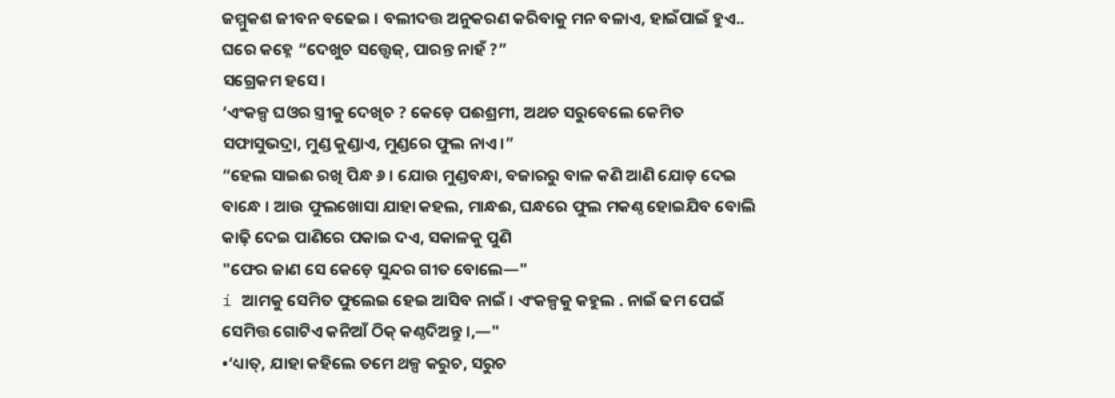ଜମ୍ମୁକଶ ଜୀବନ ବଢେଇ । ବଲୀଦତ୍ତ ଅନୁକରଣ କରିବାକୁ ମନ ବଳାଏ, ହାଇଁପାଇଁ ହୁଏ.. ଘରେ କହ୍ନେ “ଦେଖୁଚ ସତ୍ତ୍ୱେଜ୍, ପାରନ୍ତ ନାହଁ ?”
ସଗ୍ରେକମ ହସେ।
‘ଏଂକଳ୍ପ ଘଓର ସ୍ତ୍ରୀକୁ ଦେଖିଚ ? କେଡ଼େ ପଈଶ୍ରମୀ, ଅଥଚ ସରୁବେଲେ କେମିତ ସଫାସୁଭଦ୍ରା, ମୁଣ୍ଡ କୁଣ୍ଡାଏ, ମୁଣ୍ଡରେ ଫୁଲ ନାଏ ।”
“ହେଲ ସାଇଈ ରଖି ପିନ୍ଧ ୬ । ଯୋଉ ମୁଣ୍ଡବନ୍ଧା, ବଜାରରୁ ବାଳ କଣି ଆଣି ଯୋଡ଼ ଦେଇ ବାନ୍ଧେ । ଆଉ ଫୁଲଖୋସା ଯାହା କହଲ, ମାନ୍ଧଈ, ଘନ୍ଧରେ ଫୁଲ ମକଣ୍ଠ ହୋଇଯିବ ବୋଲି କାଢ଼ି ଦେଇ ପାଣିରେ ପକାଇ ଦଏ, ସକାଳକୁ ପୁଣି
"ଫେର ଜାଣ ସେ କେଡ଼େ ସୁନ୍ଦର ଗୀତ ବୋଲେ—"
í ଆମକୁ ସେମିତ ଫୁଲେଇ ହେଇ ଆସିବ ନାଇଁ । ଏଂକଳ୍ପକୁ କହୁଲ . ନାଇଁ ଢମ ପେଇଁ ସେମିତ୍ତ ଗୋଟିଏ କନିଆଁ ଠିକ୍ କଣ୍ଠଦିଅନ୍ତୁ ।,—"
•‘ଧ୍ୟାତ୍, ଯାହା କହିଲେ ତମେ ଥଳ୍ପ କରୁଚ, ସରୁଚ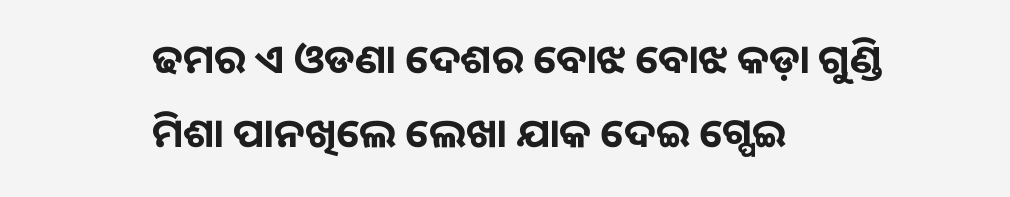ଢମର ଏ ଓଡଣା ଦେଶର ବୋଝ ବୋଝ କଡ଼ା ଗୁଣ୍ଡି ମିଶା ପାନଖିଲେ ଲେଖା ଯାକ ଦେଇ ଗ୍ପେଇ